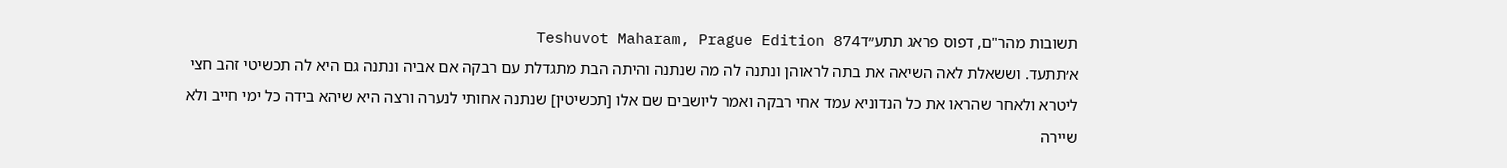תשובות מהר"ם, דפוס פראג תתע״דTeshuvot Maharam, Prague Edition 874
א׳תתעד. וששאלת לאה השיאה את בתה לראוהן ונתנה לה מה שנתנה והיתה הבת מתגדלת עם רבקה אם אביה ונתנה גם היא לה תכשיטי זהב חצי ליטרא ולאחר שהראו את כל הנדוניא עמד אחי רבקה ואמר ליושבים שם אלו [תכשיטין] שנתנה אחותי לנערה ורצה היא שיהא בידה כל ימי חייב ולא שיירה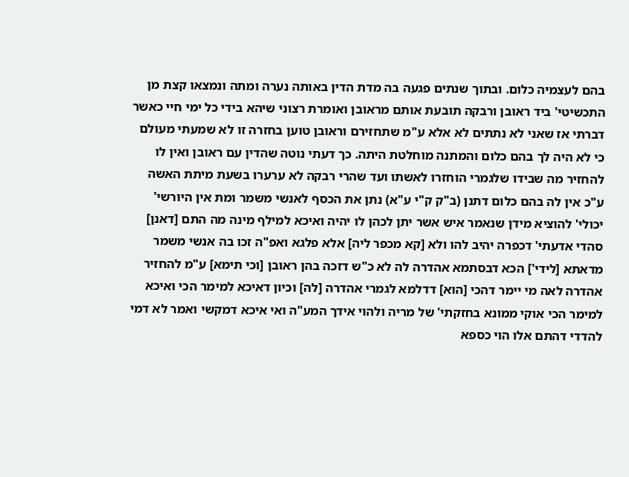בהם לעצמיה כלום. ובתוך שנתים פגעה בה מדת הדין באותה נערה ומתה ונמצאו קצת מן התכשיטי' ביד ראובן ורבקה תובעת אותם מראובן ואומרת רצוני שיהא בידי כל ימי חיי כאשר דברתי אז שאני לא נתתים לא אלא ע"מ שתחזירם וראובן טוען בחזרה זו לא שמעתי מעולם כי לא היה לך בהם כלום והמתנה מוחלטת היתה. כך דעתי נוטה שהדין עם ראובן ואין לו להחזיר מה שבידו שלגמרי הוחזרו לאשתו ועד שהרי רבקה לא ערערו בשעת מיתת האשה ע"כ אין לה בהם כלום דתנן (ב"ק ק"י ע"א) נתן את הכסף לאנשי משמר ומת אין היורשי' יכולי' להוציא מידן שנאמר איש אשר יתן לכהן לו יהיה ואיכא למילף מינה מה התם [דאנן] סהדי אדעתי' דכפרה יהיב להו ולא [קא מכפר ליה] אלא פלגא ואפ"ה זכו בה אנשי משמר מדאתא [לידי'] הכא דבסתמא אהדרה לה לא כ"ש דזכה בהן ראובן [וכי תימא] ע"מ להחזיר אהדרה לאה מי יימר דהכי [הוא] דדלמא לגמרי אהדרה [לה] וכיון דאיכא למימר הכי ואיכא למימר הכי אוקי ממונא בחזקתי' של מריה ולהוי אידך המע"ה ואי איכא דמקשי ואמר לא דמי להדדי דהתם אלו הוי כספא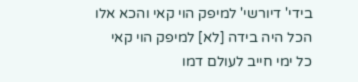בידי' דיורשי' למיפק הוי קאי והכא אלו הכל היה בידה [לא] למיפק הוי קאי כל ימי חייב לעולם דמו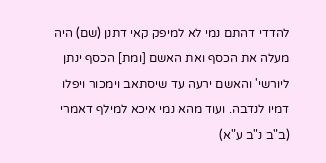להדדי דהתם נמי לא למיפק קאי דתנן (שם) היה מעלה את הכסף ואת האשם [ומת] הכסף ינתן ליורשי' והאשם ירעה עד שיסתאב וימכור ויפלו דמיו לנדבה. ועוד מהא נמי איכא למילף דאמרי (ב"ב נ"ב ע"א)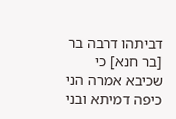דביתהו דרבה בר [בר חנא] כי שכיבא אמרה הני כיפה דמיתא ובני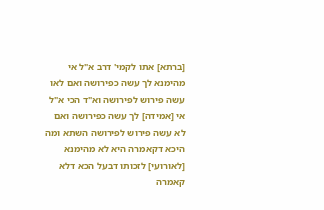[ברתא] אתו לקמי' דרב א"ל אי מהימנא לך עשה כפירושה ואם לאו עשה פירוש לפירושה וא"ד הכי א"ל אי [אמידה] לך עשה כפירושה ואם לא עשה פירוש לפירושה השתא ומה היכא דקאמרה היא לא מהימנא [לאורועי] לזכותו דבעל הכא דלא קאמרה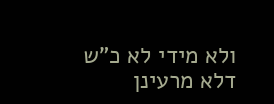ולא מידי לא כ"ש דלא מרעינן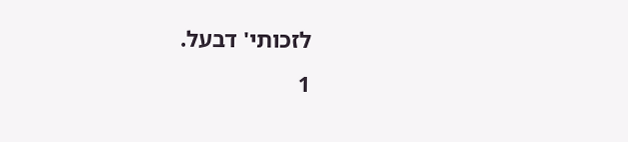לזכותי' דבעל.
1